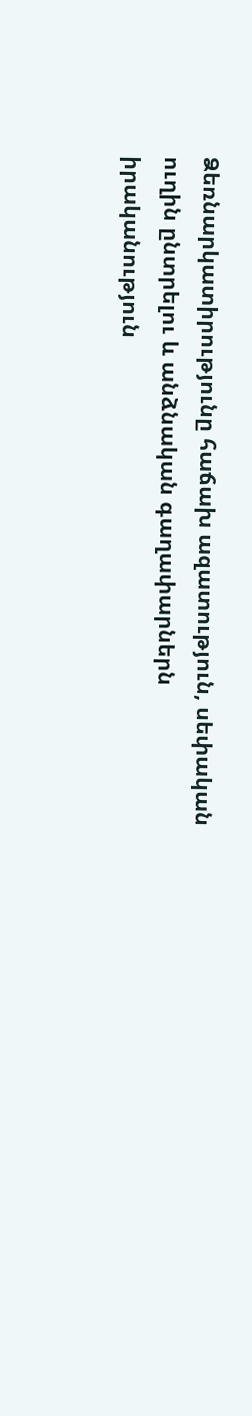Ձեռնարկատիրությունը հաճախ ազատություն, սեփական ուղին ընտրելու և անձնական գաղափարներն իրականություն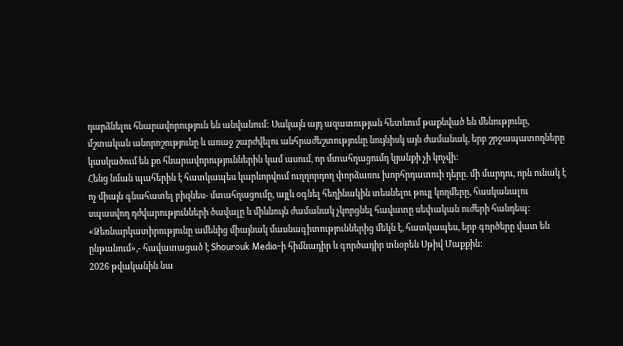դարձնելու հնարավորություն են անվանում: Սակայն այդ ազատության հետևում թաքնված են մենությունը, մշտական անորոշությունը և առաջ շարժվելու անհրաժեշտությունը նույնիսկ այն ժամանակ, երբ շրջապատողները կասկածում են քո հնարավորություններին կամ ասում, որ մտահղացումդ կյանքի չի կոչվի:
Հենց նման պահերին է հատկապես կարևորվում ուղղորդող փորձառու խորհրդատուի դերը. մի մարդու, որն ունակ է ոչ միայն գնահատել բիզնես- մտահղացումը, այլև օգնել հեղինակին տեսնելու թույլ կողմերը, հասկանալու սպասվող դժվարությունների ծավալը և միևնույն ժամանակ չկորցնել հավատը սեփական ուժերի հանդեպ:
«Ձեռնարկատիրությունը ամենից միայնակ մասնագիտություններից մեկն է, հատկապես, երբ գործերը վատ են ընթանում»,- հավատացած է Shourouk Media-ի հիմնադիր և գործադիր տնօրեն Սթիվ Մաքքին:
2026 թվականին նա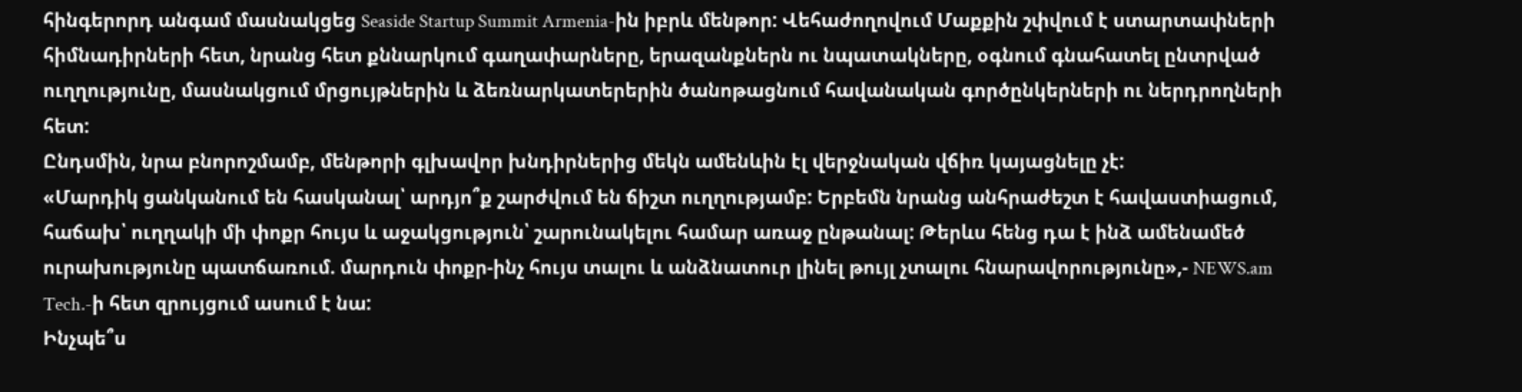հինգերորդ անգամ մասնակցեց Seaside Startup Summit Armenia-ին իբրև մենթոր: Վեհաժողովում Մաքքին շփվում է ստարտափների հիմնադիրների հետ, նրանց հետ քննարկում գաղափարները, երազանքներն ու նպատակները, օգնում գնահատել ընտրված ուղղությունը, մասնակցում մրցույթներին և ձեռնարկատերերին ծանոթացնում հավանական գործընկերների ու ներդրողների հետ:
Ընդսմին, նրա բնորոշմամբ, մենթորի գլխավոր խնդիրներից մեկն ամենևին էլ վերջնական վճիռ կայացնելը չէ:
«Մարդիկ ցանկանում են հասկանալ՝ արդյո՞ք շարժվում են ճիշտ ուղղությամբ: Երբեմն նրանց անհրաժեշտ է հավաստիացում, հաճախ՝ ուղղակի մի փոքր հույս և աջակցություն՝ շարունակելու համար առաջ ընթանալ: Թերևս հենց դա է ինձ ամենամեծ ուրախությունը պատճառում. մարդուն փոքր-ինչ հույս տալու և անձնատուր լինել թույլ չտալու հնարավորությունը»,- NEWS.am Tech.-ի հետ զրույցում ասում է նա:
Ինչպե՞ս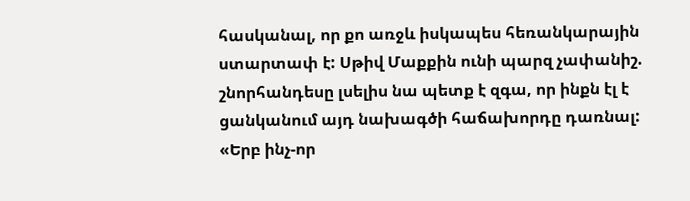հասկանալ, որ քո առջև իսկապես հեռանկարային ստարտափ է: Սթիվ Մաքքին ունի պարզ չափանիշ. շնորհանդեսը լսելիս նա պետք է զգա, որ ինքն էլ է ցանկանում այդ նախագծի հաճախորդը դառնալ:
«Երբ ինչ-որ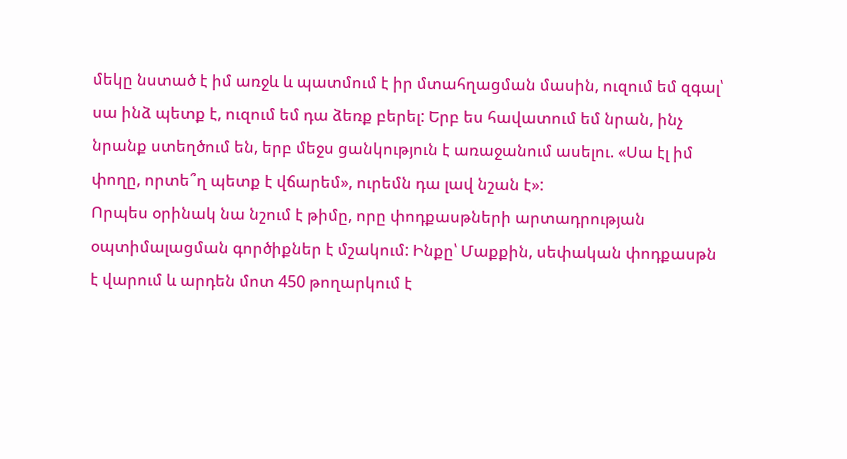մեկը նստած է իմ առջև և պատմում է իր մտահղացման մասին, ուզում եմ զգալ՝ սա ինձ պետք է, ուզում եմ դա ձեռք բերել: Երբ ես հավատում եմ նրան, ինչ նրանք ստեղծում են, երբ մեջս ցանկություն է առաջանում ասելու. «Սա էլ իմ փողը, որտե՞ղ պետք է վճարեմ», ուրեմն դա լավ նշան է»:
Որպես օրինակ նա նշում է թիմը, որը փոդքասթների արտադրության օպտիմալացման գործիքներ է մշակում: Ինքը՝ Մաքքին, սեփական փոդքասթն է վարում և արդեն մոտ 450 թողարկում է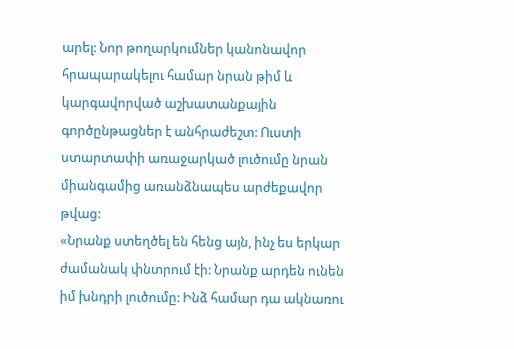արել: Նոր թողարկումներ կանոնավոր հրապարակելու համար նրան թիմ և կարգավորված աշխատանքային գործընթացներ է անհրաժեշտ: Ուստի ստարտափի առաջարկած լուծումը նրան միանգամից առանձնապես արժեքավոր թվաց:
«Նրանք ստեղծել են հենց այն, ինչ ես երկար ժամանակ փնտրում էի: Նրանք արդեն ունեն իմ խնդրի լուծումը: Ինձ համար դա ակնառու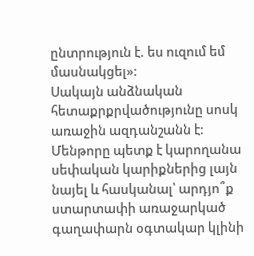ընտրություն է. ես ուզում եմ մասնակցել»:
Սակայն անձնական հետաքրքրվածությունը սոսկ առաջին ազդանշանն է: Մենթորը պետք է կարողանա սեփական կարիքներից լայն նայել և հասկանալ՝ արդյո՞ք ստարտափի առաջարկած գաղափարն օգտակար կլինի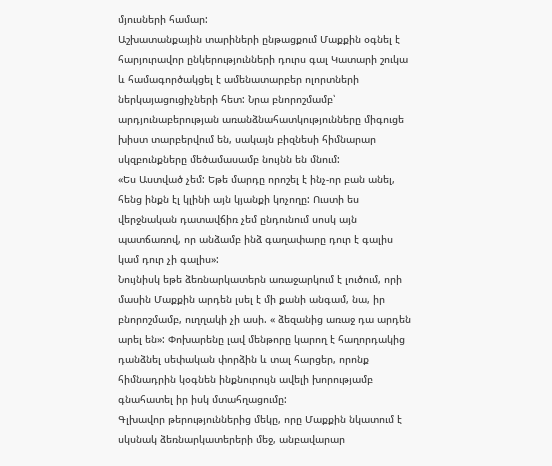մյուսների համար:
Աշխատանքային տարիների ընթացքում Մաքքին օգնել է հարյուրավոր ընկերությունների դուրս գալ Կատարի շուկա և համագործակցել է ամենատարբեր ոլորտների ներկայացուցիչների հետ: Նրա բնորոշմամբ՝ արդյունաբերության առանձնահատկությունները միգուցե խիստ տարբերվում են, սակայն բիզնեսի հիմնարար սկզբունքները մեծամասամբ նույնն են մնում:
«Ես Աստված չեմ: Եթե մարդը որոշել է ինչ-որ բան անել, հենց ինքն էլ կլինի այն կյանքի կոչողը: Ուստի ես վերջնական դատավճիռ չեմ ընդունում սոսկ այն պատճառով, որ անձամբ ինձ գաղափարը դուր է գալիս կամ դուր չի գալիս»:
Նույնիսկ եթե ձեռնարկատերն առաջարկում է լուծում, որի մասին Մաքքին արդեն լսել է մի քանի անգամ, նա, իր բնորոշմամբ, ուղղակի չի ասի. « ձեզանից առաջ դա արդեն արել են»: Փոխարենը լավ մենթորը կարող է հաղորդակից դանձնել սեփական փորձին և տալ հարցեր, որոնք հիմնադրին կօգնեն ինքնուրույն ավելի խորությամբ գնահատել իր իսկ մտահղացումը:
Գլխավոր թերություններից մեկը, որը Մաքքին նկատում է սկսնակ ձեռնարկատերերի մեջ, անբավարար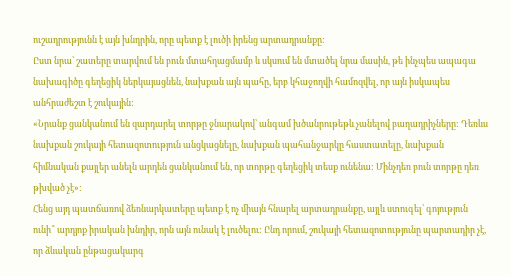ուշադրությունն է այն խնդրին, որը պետք է լուծի իրենց արտադրանքը:
Ըստ նրա՝ շատերը տարվում են բուն մտահղացմամբ և սկսում են մտածել նրա մասին, թե ինչպես ապագա նախագիծը գեղեցիկ ներկայացնեն, նախքան այն պահը, երբ կհաջողվի համոզվել, որ այն իսկապես անհրաժեշտ է շուկային:
«Նրանք ցանկանում են զարդարել տորթը ջնարակով՝ անգամ խծանրութեթև չանելով բաղադրիչները: Դեռևս նախքան շուկայի հետազոտություն անցկացնելը, նախքան պահանջարկը հաստատելը, նախքան հիմնական քայլեր անելն արդեն ցանկանում են, որ տորթը գեղեցիկ տեսք ունենա: Մինչդեռ բուն տորթը դեռ թխված չէ»:
Հենց այդ պատճառով ձեռնարկատերը պետք է ոչ միայն հնարել արտադրանքը, այլև ստուգել՝ գոյություն ունի՞ արդյոք իրական խնդիր, որն այն ունակ է լուծելու: Ընդ որում, շուկայի հետազոտությունը պարտադիր չէ, որ ձևական ընթացակարգ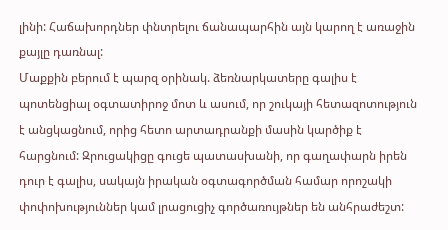լինի: Հաճախորդներ փնտրելու ճանապարհին այն կարող է առաջին քայլը դառնալ:
Մաքքին բերում է պարզ օրինակ. ձեռնարկատերը գալիս է պոտենցիալ օգտատիրոջ մոտ և ասում, որ շուկայի հետազոտություն է անցկացնում, որից հետո արտադրանքի մասին կարծիք է հարցնում: Զրուցակիցը գուցե պատասխանի, որ գաղափարն իրեն դուր է գալիս, սակայն իրական օգտագործման համար որոշակի փոփոխություններ կամ լրացուցիչ գործառույթներ են անհրաժեշտ: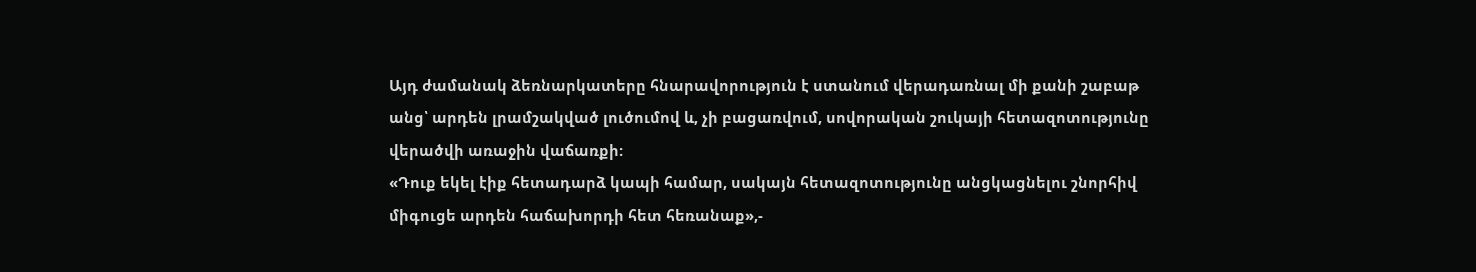Այդ ժամանակ ձեռնարկատերը հնարավորություն է ստանում վերադառնալ մի քանի շաբաթ անց՝ արդեն լրամշակված լուծումով և, չի բացառվում, սովորական շուկայի հետազոտությունը վերածվի առաջին վաճառքի:
«Դուք եկել էիք հետադարձ կապի համար, սակայն հետազոտությունը անցկացնելու շնորհիվ միգուցե արդեն հաճախորդի հետ հեռանաք»,-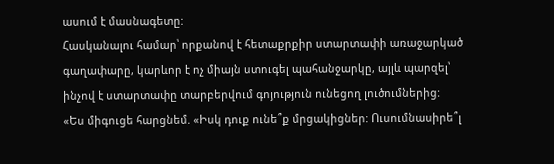ասում է մասնագետը:
Հասկանալու համար՝ որքանով է հետաքրքիր ստարտափի առաջարկած գաղափարը, կարևոր է ոչ միայն ստուգել պահանջարկը, այլև պարզել՝ ինչով է ստարտափը տարբերվում գոյություն ունեցող լուծումներից:
«Ես միգուցե հարցնեմ. «Իսկ դուք ունե՞ք մրցակիցներ: Ուսումնասիրե՞լ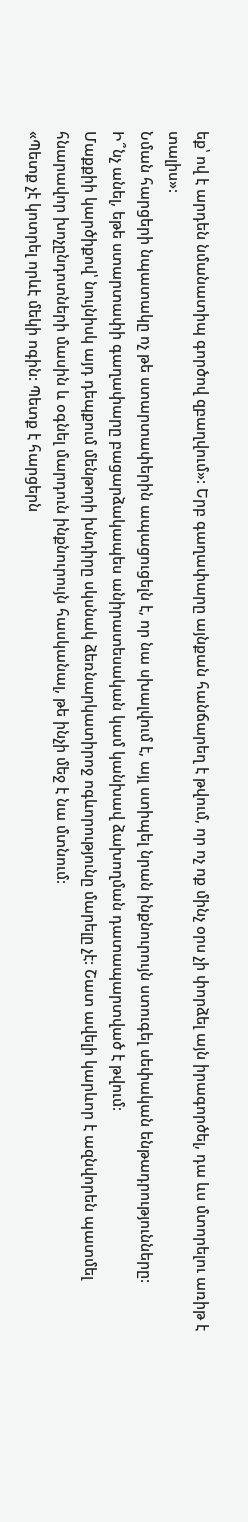եք՝ ով է արդեն նմանատիպ գործով զբաղվում»: Երբ գաղափարը այնքան հանճարեղ է թվում, որ ոչ ոք մինչ օրս չի փորձել այն իրագործել, դա ևս մտորելու առիթ է տալիս»:
Նման հարցերի նպատակը ոչ թե ստարտափերին ապացուցելն է, որ նա սխալվում է, այլ ստիպել նրան ինքնուրույն ստուգել սեփական ենթադրությունները:
Ի՞նչ անել, եթե ստարտափի գաղափարը բացարձակապես անիրատեսական կամ կանխավ ձախողման դատապարտված է թվում:
Մաքքիի կարծիքով՝ նույնիսկ այդ դեպքում մենթորի խնդիրը սկսնակ ձեռնարկատիրոջ ոգևորությունը մարելը չէ: Շատ ավելի կարևոր է ազնվորեն պատմել հնարավոր խոչընդոտների մասին և օգնել մարդուն ինքնուրույն հասկանալ, թե ինչի մեջ է նա մտնում:
«Պետք չէ կոտրել որևէ մեկի ոգին: Պետք է հարցերն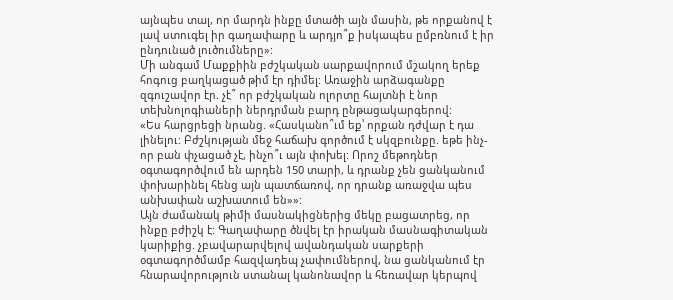այնպես տալ, որ մարդն ինքը մտածի այն մասին, թե որքանով է լավ ստուգել իր գաղափարը և արդյո՞ք իսկապես ըմբռնում է իր ընդունած լուծումները»:
Մի անգամ Մաքքիին բժշկական սարքավորում մշակող երեք հոգուց բաղկացած թիմ էր դիմել: Առաջին արձագանքը զգուշավոր էր. չէ՞ որ բժշկական ոլորտը հայտնի է նոր տեխնոլոգիաների ներդրման բարդ ընթացակարգերով:
«Ես հարցրեցի նրանց. «Հասկանո՞ւմ եք՝ որքան դժվար է դա լինելու: Բժշկության մեջ հաճախ գործում է սկզբունքը. եթե ինչ-որ բան փչացած չէ, ինչո՞ւ այն փոխել: Որոշ մեթոդներ օգտագործվում են արդեն 150 տարի, և դրանք չեն ցանկանում փոխարինել հենց այն պատճառով, որ դրանք առաջվա պես անխափան աշխատում են»»:
Այն ժամանակ թիմի մասնակիցներից մեկը բացատրեց, որ ինքը բժիշկ է: Գաղափարը ծնվել էր իրական մասնագիտական կարիքից. չբավարարվելով ավանդական սարքերի օգտագործմամբ հազվադեպ չափումներով, նա ցանկանում էր հնարավորություն ստանալ կանոնավոր և հեռավար կերպով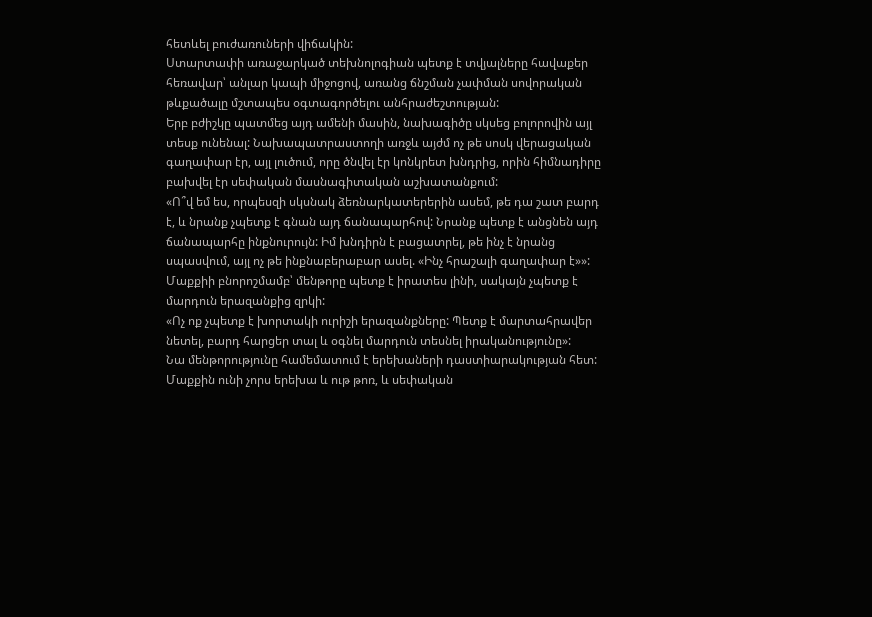հետևել բուժառուների վիճակին:
Ստարտափի առաջարկած տեխնոլոգիան պետք է տվյալները հավաքեր հեռավար՝ անլար կապի միջոցով, առանց ճնշման չափման սովորական թևքածալը մշտապես օգտագործելու անհրաժեշտության:
Երբ բժիշկը պատմեց այդ ամենի մասին, նախագիծը սկսեց բոլորովին այլ տեսք ունենալ: Նախապատրաստողի առջև այժմ ոչ թե սոսկ վերացական գաղափար էր, այլ լուծում, որը ծնվել էր կոնկրետ խնդրից, որին հիմնադիրը բախվել էր սեփական մասնագիտական աշխատանքում:
«Ո՞վ եմ ես, որպեսզի սկսնակ ձեռնարկատերերին ասեմ, թե դա շատ բարդ է, և նրանք չպետք է գնան այդ ճանապարհով: Նրանք պետք է անցնեն այդ ճանապարհը ինքնուրույն: Իմ խնդիրն է բացատրել, թե ինչ է նրանց սպասվում, այլ ոչ թե ինքնաբերաբար ասել. «Ինչ հրաշալի գաղափար է»»:
Մաքքիի բնորոշմամբ՝ մենթորը պետք է իրատես լինի, սակայն չպետք է մարդուն երազանքից զրկի:
«Ոչ ոք չպետք է խորտակի ուրիշի երազանքները: Պետք է մարտահրավեր նետել, բարդ հարցեր տալ և օգնել մարդուն տեսնել իրականությունը»:
Նա մենթորությունը համեմատում է երեխաների դաստիարակության հետ: Մաքքին ունի չորս երեխա և ութ թոռ, և սեփական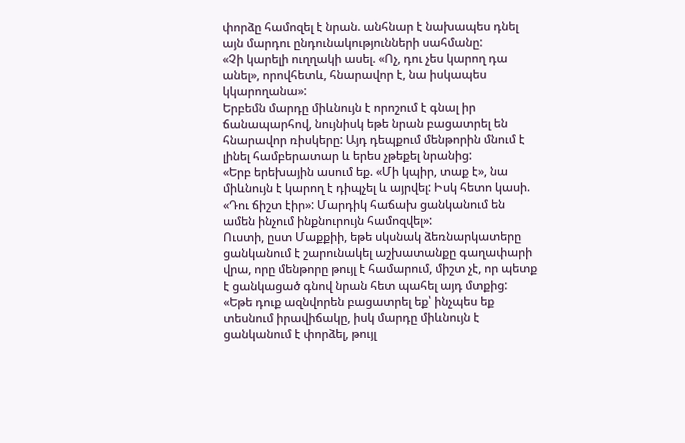փորձը համոզել է նրան. անհնար է նախապես դնել այն մարդու ընդունակությունների սահմանը:
«Չի կարելի ուղղակի ասել. «Ոչ, դու չես կարող դա անել», որովհետև, հնարավոր է, նա իսկապես կկարողանա»:
Երբեմն մարդը միևնույն է որոշում է գնալ իր ճանապարհով, նույնիսկ եթե նրան բացատրել են հնարավոր ռիսկերը: Այդ դեպքում մենթորին մնում է լինել համբերատար և երես չթեքել նրանից:
«Երբ երեխային ասում եք. «Մի կպիր, տաք է», նա միևնույն է կարող է դիպչել և այրվել: Իսկ հետո կասի. «Դու ճիշտ էիր»: Մարդիկ հաճախ ցանկանում են ամեն ինչում ինքնուրույն համոզվել»:
Ուստի, ըստ Մաքքիի, եթե սկսնակ ձեռնարկատերը ցանկանում է շարունակել աշխատանքը գաղափարի վրա, որը մենթորը թույլ է համարում, միշտ չէ, որ պետք է ցանկացած գնով նրան հետ պահել այդ մտքից:
«Եթե դուք ազնվորեն բացատրել եք՝ ինչպես եք տեսնում իրավիճակը, իսկ մարդը միևնույն է ցանկանում է փորձել, թույլ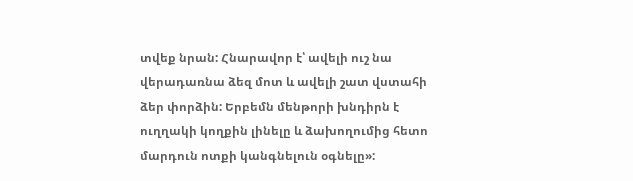տվեք նրան: Հնարավոր է՝ ավելի ուշ նա վերադառնա ձեզ մոտ և ավելի շատ վստահի ձեր փորձին: Երբեմն մենթորի խնդիրն է ուղղակի կողքին լինելը և ձախողումից հետո մարդուն ոտքի կանգնելուն օգնելը»: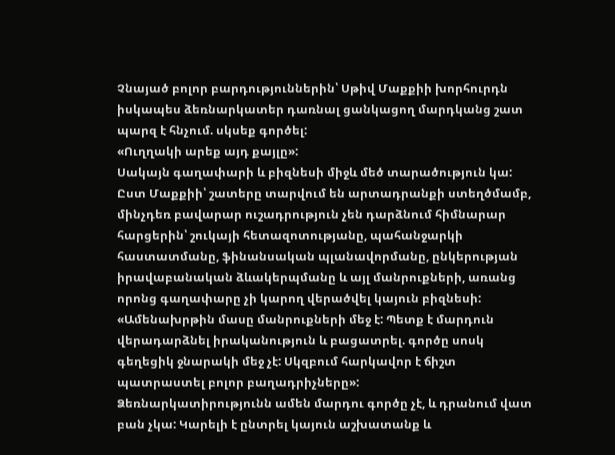Չնայած բոլոր բարդություններին՝ Սթիվ Մաքքիի խորհուրդն իսկապես ձեռնարկատեր դառնալ ցանկացող մարդկանց շատ պարզ է հնչում. սկսեք գործել:
«Ուղղակի արեք այդ քայլը»:
Սակայն գաղափարի և բիզնեսի միջև մեծ տարածություն կա: Ըստ Մաքքիի՝ շատերը տարվում են արտադրանքի ստեղծմամբ, մինչդեռ բավարար ուշադրություն չեն դարձնում հիմնարար հարցերին՝ շուկայի հետազոտությանը, պահանջարկի հաստատմանը, ֆինանսական պլանավորմանը, ընկերության իրավաբանական ձևակերպմանը և այլ մանրուքների, առանց որոնց գաղափարը չի կարող վերածվել կայուն բիզնեսի:
«Ամենախրթին մասը մանրուքների մեջ է: Պետք է մարդուն վերադարձնել իրականություն և բացատրել. գործը սոսկ գեղեցիկ ջնարակի մեջ չէ: Սկզբում հարկավոր է ճիշտ պատրաստել բոլոր բաղադրիչները»:
Ձեռնարկատիրությունն ամեն մարդու գործը չէ, և դրանում վատ բան չկա: Կարելի է ընտրել կայուն աշխատանք և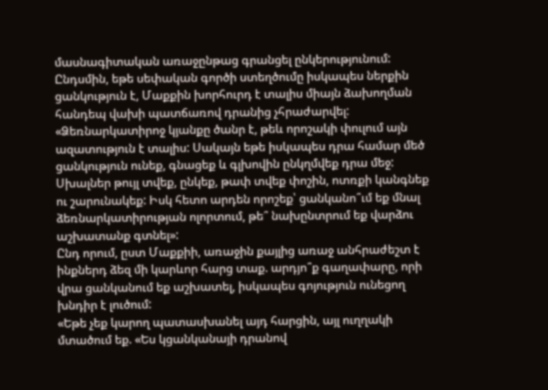մասնագիտական առաջընթաց գրանցել ընկերությունում: Ընդսմին, եթե սեփական գործի ստեղծումը իսկապես ներքին ցանկություն է, Մաքքին խորհուրդ է տալիս միայն ձախողման հանդեպ վախի պատճառով դրանից չհրաժարվել:
«Ձեռնարկատիրոջ կյանքը ծանր է, թեև որոշակի փուլում այն ազատություն է տալիս: Սակայն եթե իսկապես դրա համար մեծ ցանկություն ունեք, գնացեք և գլխովին ընկղմվեք դրա մեջ: Սխալներ թույլ տվեք, ընկեք, թափ տվեք փոշին, ոտռքի կանգնեք ու շարունակեք: Իսկ հետո արդեն որոշեք՝ ցանկանո՞ւմ եք մնալ ձեռնարկատիրության ոլորտում, թե՞ նախընտրում եք վարձու աշխատանք գտնել»:
Ընդ որում, ըստ Մաքքիի, առաջին քայլից առաջ անհրաժեշտ է ինքներդ ձեզ մի կարևոր հարց տաք. արդյո՞ք գաղափարը, որի վրա ցանկանում եք աշխատել, իսկապես գոյություն ունեցող խնդիր է լուծում:
«Եթե չեք կարող պատասխանել այդ հարցին, այլ ուղղակի մտածում եք. «Ես կցանկանայի դրանով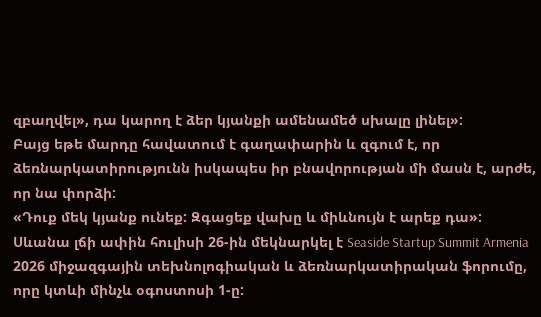զբաղվել», դա կարող է ձեր կյանքի ամենամեծ սխալը լինել»:
Բայց եթե մարդը հավատում է գաղափարին և զգում է, որ ձեռնարկատիրությունն իսկապես իր բնավորության մի մասն է, արժե, որ նա փորձի:
«Դուք մեկ կյանք ունեք: Զգացեք վախը և միևնույն է արեք դա»:
Սևանա լճի ափին հուլիսի 26-ին մեկնարկել է Seaside Startup Summit Armenia 2026 միջազգային տեխնոլոգիական և ձեռնարկատիրական ֆորումը, որը կտևի մինչև օգոստոսի 1-ը: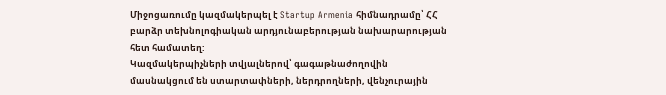Միջոցառումը կազմակերպել է Startup Armenia հիմնադրամը՝ ՀՀ բարձր տեխնոլոգիական արդյունաբերության նախարարության հետ համատեղ:
Կազմակերպիչների տվյալներով՝ գագաթնաժողովին մասնակցում են ստարտափների, ներդրողների, վենչուրային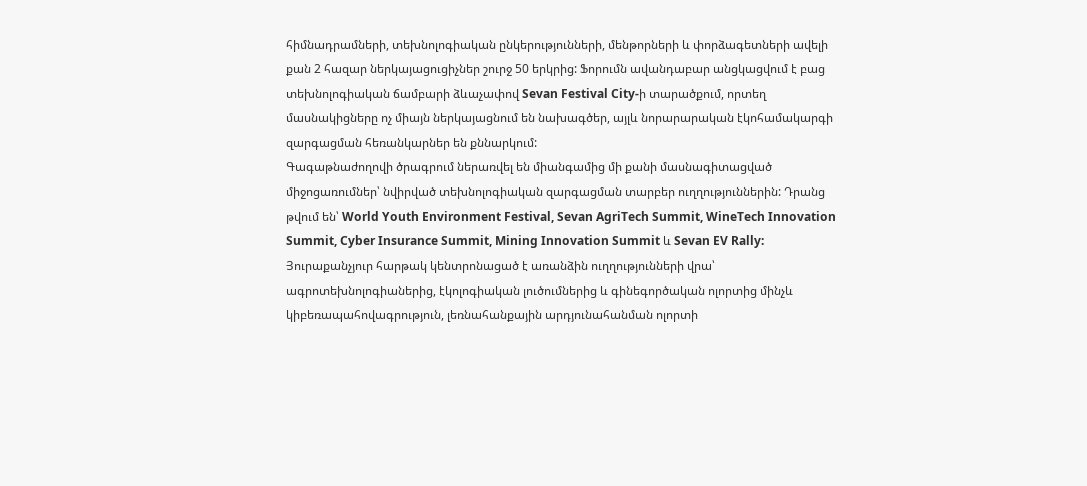հիմնադրամների, տեխնոլոգիական ընկերությունների, մենթորների և փորձագետների ավելի քան 2 հազար ներկայացուցիչներ շուրջ 50 երկրից: Ֆորումն ավանդաբար անցկացվում է բաց տեխնոլոգիական ճամբարի ձևաչափով Sevan Festival City-ի տարածքում, որտեղ մասնակիցները ոչ միայն ներկայացնում են նախագծեր, այլև նորարարական էկոհամակարգի զարգացման հեռանկարներ են քննարկում:
Գագաթնաժողովի ծրագրում ներառվել են միանգամից մի քանի մասնագիտացված միջոցառումներ՝ նվիրված տեխնոլոգիական զարգացման տարբեր ուղղություններին: Դրանց թվում են՝ World Youth Environment Festival, Sevan AgriTech Summit, WineTech Innovation Summit, Cyber Insurance Summit, Mining Innovation Summit և Sevan EV Rally: Յուրաքանչյուր հարթակ կենտրոնացած է առանձին ուղղությունների վրա՝ ագրոտեխնոլոգիաներից, էկոլոգիական լուծումներից և գինեգործական ոլորտից մինչև կիբեռապահովագրություն, լեռնահանքային արդյունահանման ոլորտի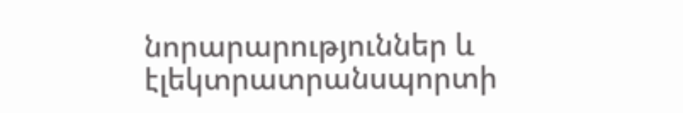նորարարություններ և էլեկտրատրանսպորտի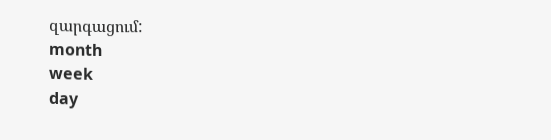զարգացում:
month
week
day